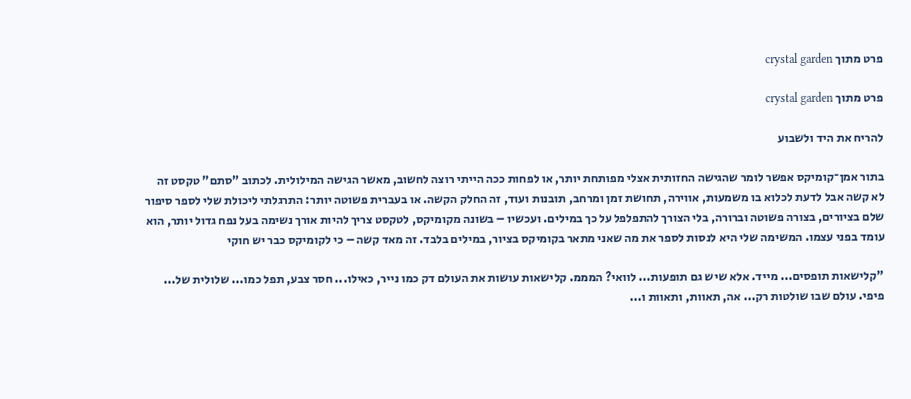פרט מתוך crystal garden

פרט מתוך crystal garden

להריח את היד ולשבוע

בתור אמן־קומיקס אפשר לומר שהגישה החזותית אצלי מפותחת יותר, או לפחות ככה הייתי רוצה לחשוב, מאשר הגישה המילולית. לכתוב "סתם" טקסט זה לא קשה אבל לדעת לכלוא בו משמעות, אווירה, תחושת זמן ומרחב, תובנות ועוד, זה החלק הקשה. או בעברית פשוטה יותר: התרגלתי ליכולת שלי לספר סיפור שלם בציורים, בצורה פשוטה וברורה, בלי הצורך להתפלפל על כך במילים. ועכשיו – בשונה מקומיקס, לטקסט צריך להיות אורך נשימה בעל נפח גדול יותר, הוא עומד בפני עצמו. המשימה שלי היא לנסות לספר את מה שאני מתאר בקומיקס בציור, במילים בלבד. זה מאד קשה – כי לקומיקס כבר יש חוקי

"קלישאות תופסים... מייד. אלא שיש גם תופעות... לוואי? המממ. קלישאות עושות את העולם דק כמו נייר, כאילו... חסר צבע, תפל כמו... שלולית של... פיפי. עולם שבו שולטות רק... אה, תאוות, ותאוות ו...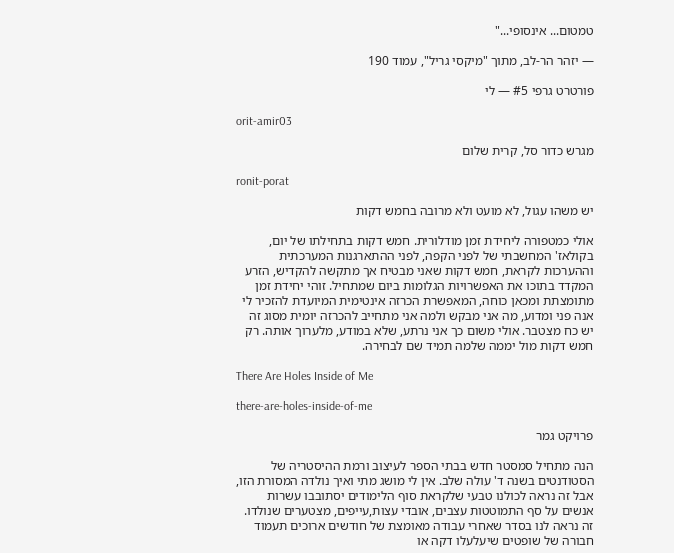טמטום... אינסופי..."

— יזהר הר-לב, מתוך "מיקסי גריל", עמוד 190

פורטרט גרפי #5 — לי

orit-amir03

מגרש כדור סל, קרית שלום

ronit-porat

יש משהו עגול, לא מועט ולא מרובה בחמש דקות

אולי כמטפורה ליחידת זמן מודלורית. חמש דקות בתחילתו של יום, בקולאז' המחשבתי של לפני הקפה, לפני ההתארגנות המערכתית וההערכות לקראת, חמש דקות שאני מבטיח אך מתקשה להקדיש, הזרע המקדד בתוכו את האפשרויות הגלומות ביום שמתחיל. זוהי יחידת זמן מתומצתת ומכאן כוחה, המאפשרת הכרזה אינטימית המיועדת להזכיר לי אנה פני ומדוע, מה אני מבקש ולמה אני מתחייב להכרזה יומית מסוג זה יש כח מצטבר. אולי משום כך אני נרתע, שלא במודע, מלערוך אותה. רק חמש דקות מול יממה שלמה תמיד שם לבחירה.

There Are Holes Inside of Me

there-are-holes-inside-of-me

פרויקט גמר

הנה מתחיל סמסטר חדש בבתי הספר לעיצוב ורמת ההיסטריה של הסטודנטים בשנה ד' עולה שלב. אין לי מושג מתי ואיך נולדה המסורת הזו, אבל זה נראה לכולנו טבעי שלקראת סוף הלימודים יסתובבו עשרות אנשים על סף התמוטטות עצבים, אובדי עצות,עייפים, מצטערים שנולדו. זה נראה לנו בסדר שאחרי עבודה מאומצת של חודשים ארוכים תעמוד חבורה של שופטים שיעלעלו דקה או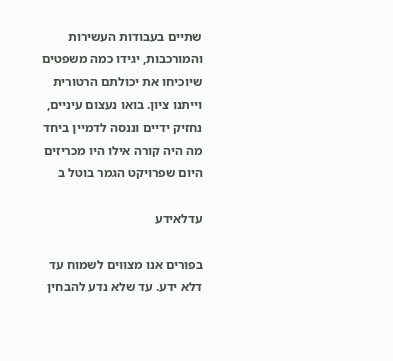שתיים בעבודות העשירות והמורכבות, יגידו כמה משפטים שיוכיחו את יכולתם הרטורית וייתנו ציון. בואו נעצום עיניים, נחזיק ידיים וננסה לדמיין ביחד מה היה קורה אילו היו מכריזים היום שפרויקט הגמר בוטל ב

עדלאידע

בפורים אנו מצווים לשמוח עד דלא ידע. עד שלא נדע להבחין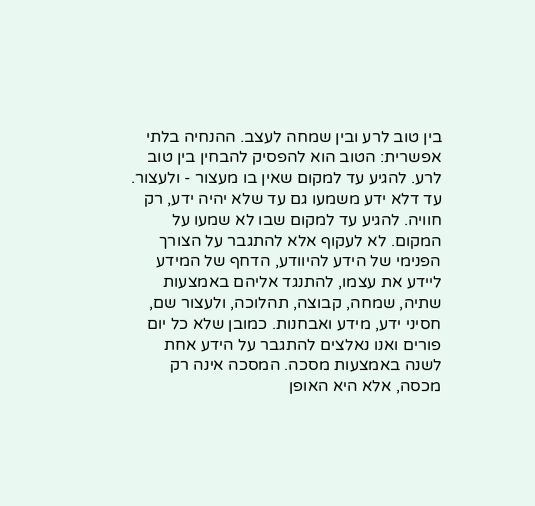בין טוב לרע ובין שמחה לעצב. ההנחיה בלתי אפשרית: הטוב הוא להפסיק להבחין בין טוב לרע. להגיע עד למקום שאין בו מעצור - ולעצור. עד דלא ידע משמעו גם עד שלא יהיה ידע, רק חוויה. להגיע עד למקום שבו לא שמעו על המקום. לא לעקוף אלא להתגבר על הצורך הפנימי של הידע להיוודע, הדחף של המידע ליידע את עצמו, להתנגד אליהם באמצעות שתיה, שמחה, קבוצה, תהלוכה, ולעצור שם, חסיני ידע, מידע ואבחנות. כמובן שלא כל יום פורים ואנו נאלצים להתגבר על הידע אחת לשנה באמצעות מסכה. המסכה אינה רק מכסה, אלא היא האופן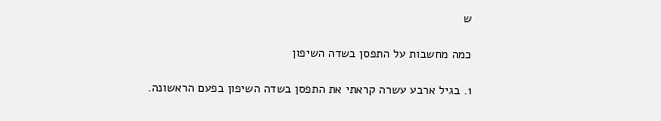ש

כמה מחשבות על התפסן בשדה השיפון

1. בגיל ארבע עשרה קראתי את התפסן בשדה השיפון בפעם הראשונה.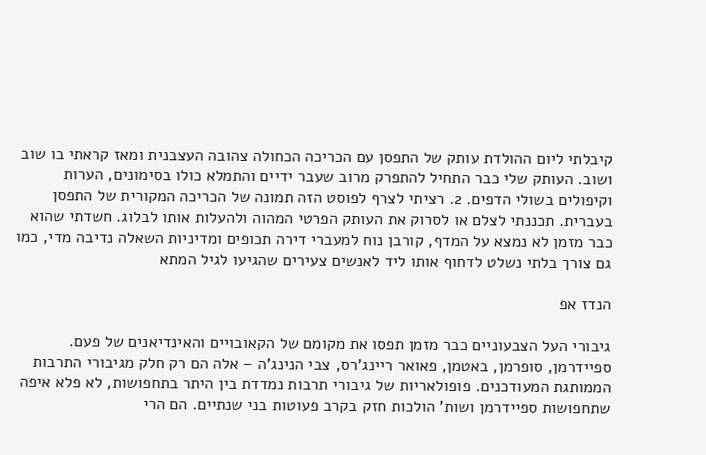קיבלתי ליום ההולדת עותק של התפסן עם הכריכה הכחולה צהובה העצבנית ומאז קראתי בו שוב ושוב. העותק שלי כבר התחיל להתפרק מרוב שעבר ידיים והתמלא כולו בסימונים, הערות וקיפולים בשולי הדפים. 2. רציתי לצרף לפוסט הזה תמונה של הכריכה המקורית של התפסן בעברית. תכננתי לצלם או לסרוק את העותק הפרטי המהוה ולהעלות אותו לבלוג. חשדתי שהוא כבר מזמן לא נמצא על המדף, קורבן נוח למעברי דירה תכופים ומדיניות השאלה נדיבה מדי, כמו גם צורך בלתי נשלט לדחוף אותו ליד לאנשים צעירים שהגיעו לגיל המתא

הנדז אפ

גיבורי העל הצבעוניים כבר מזמן תפסו את מקומם של הקאובויים והאינדיאנים של פעם. ספיידרמן, סופרמן, באטמן, פאואר ריינג'רס, צבי הנינג'ה – אלה הם רק חלק מגיבורי התרבות הממותגת המעודכנים. פופולאריות של גיבורי תרבות נמדדת בין היתר בתחפושות, לא פלא איפה שתחפושות ספיידרמן ושות' הולכות חזק בקרב פעוטות בני שנתיים. הם הרי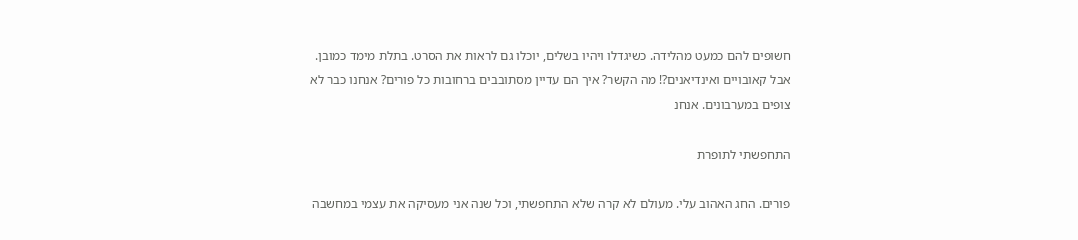חשופים להם כמעט מהלידה. כשיגדלו ויהיו בשלים, יוכלו גם לראות את הסרט. בתלת מימד כמובן. אבל קאובויים ואינדיאנים?! מה הקשר? איך הם עדיין מסתובבים ברחובות כל פורים? אנחנו כבר לא צופים במערבונים. אנחנ

התחפשתי לתופרת

פורים. החג האהוב עלי. מעולם לא קרה שלא התחפשתי, וכל שנה אני מעסיקה את עצמי במחשבה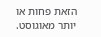הזאת פחות או יותר מאוגוסט.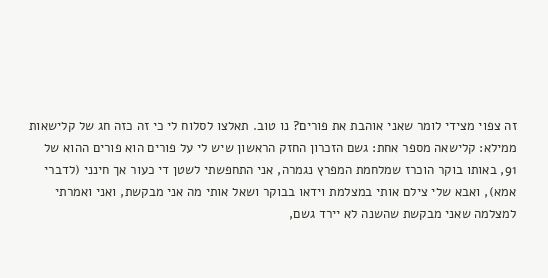זה צפוי מצידי לומר שאני אוהבת את פורים? נו טוב. תאלצו לסלוח לי כי זה כזה חג של קלישאות ממילא: קלישאה מספר אחת: גשם הזכרון החזק הראשון שיש לי על פורים הוא פורים ההוא של 91, באותו בוקר הוכרז שמלחמת המפרץ נגמרה, אני התחפשתי לשטן די כעור אך חינני (לדברי אמא), ואבא שלי צילם אותי במצלמת וידאו בבוקר ושאל אותי מה אני מבקשת, ואני ואמרתי למצלמה שאני מבקשת שהשנה לא יירד גשם,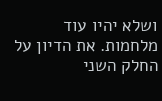ושלא יהיו עוד מלחמות. את הדיון על החלק השני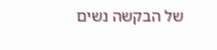של הבקשה נשים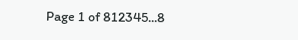Page 1 of 812345...8